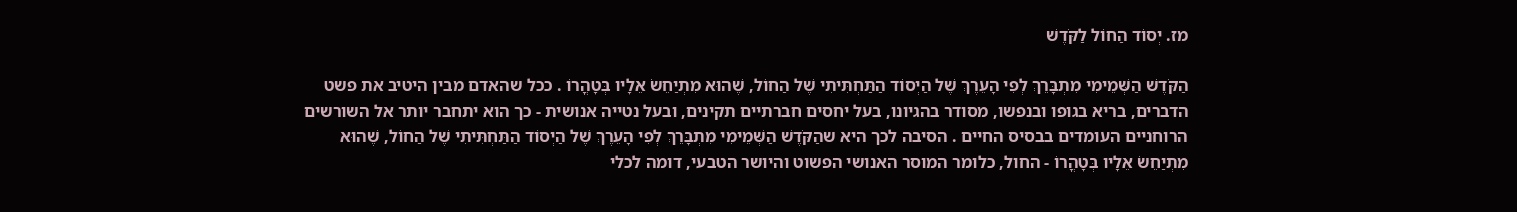מז. יְסוֹד הַחוֹל לַקֹּדֶשׁ

הַקֹּדֶשׁ הַשְּׁמֵימִי מִתְבָּרֵךְ לְפִי הָעֵרֶךְ שֶׁל הַיְסוֹד הַתַּחְתִּיתִי שֶׁל הַחוֹל, שֶׁהוּא מִתְיַחֵשׂ אֵלָיו בְּטָהֳרוֹ . ככל שהאדם מבין היטיב את פשט הדברים, בריא בגופו ובנפשו, מסודר בהגיונו, בעל יחסים חברתיים תקינים, ובעל נטייה אנושית ‑ כך הוא יתחבר יותר אל השורשים הרוחניים העומדים בבסיס החיים . הסיבה לכך היא שהַקֹּדֶשׁ הַשְּׁמֵימִי מִתְבָּרֵךְ לְפִי הָעֵרֶךְ שֶׁל הַיְסוֹד הַתַּחְתִּיתִי שֶׁל הַחוֹל, שֶׁהוּא מִתְיַחֵשׂ אֵלָיו בְּטָהֳרוֹ ‑ החול, כלומר המוסר האנושי הפשוט והיושר הטבעי, דומה לכלי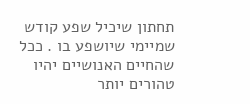תחתון שיכיל שפע קודש שמיימי שיושפע בו . ככל שהחיים האנושיים יהיו טהורים יותר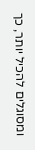ומסוגלים להכיל יותר, כך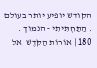הקודש יופיע יותר בעולם . הַתַּחְתִּיתִי ‑ הנמוך . 180 | אוֹרוֹת הַקֹּדֶשׁ  אל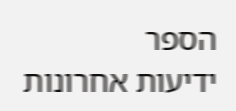הספר
ידיעות אחרונות